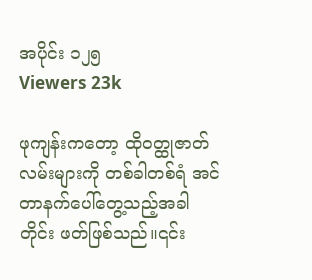အပိုင်း ၁၂၅
Viewers 23k

ဖုကျန်းကတော့ ထိုဝတ္ထုဇာတ်လမ်းများကို တစ်ခါတစ်ရံ အင်တာနက်ပေါ်တွေ့သည့်အခါတိုင်း ဖတ်ဖြစ်သည်။၎င်း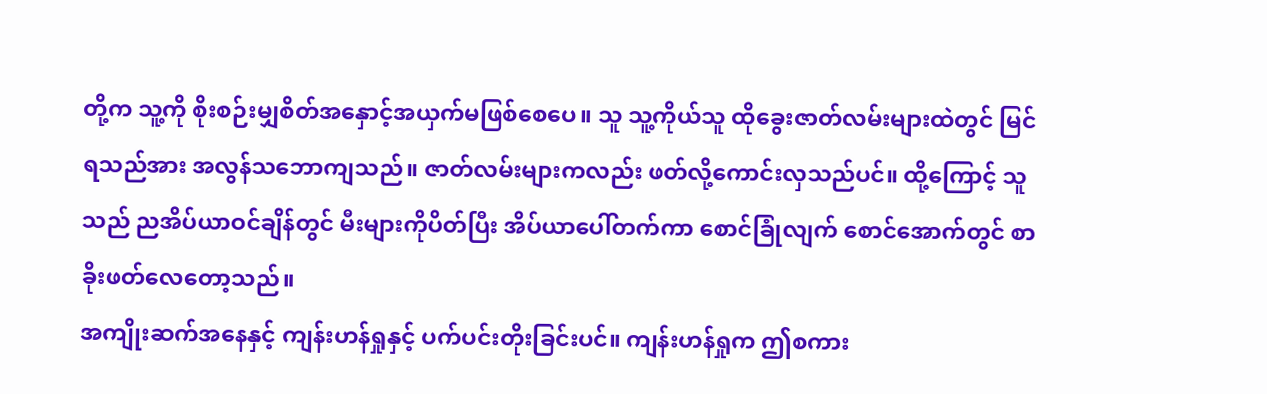တို့က သူ့ကို စိုးစဉ်းမျှစိတ်အနှောင့်အယှက်မဖြစ်စေပေ။ သူ သူ့ကိုယ်သူ ထိုခွေးဇာတ်လမ်းများထဲတွင် မြင်ရသည်အား အလွန်သဘောကျသည်။ ဇာတ်လမ်းများကလည်း ဖတ်လို့ကောင်းလှသည်ပင်။ ထို့ကြောင့် သူသည် ညအိပ်ယာဝင်ချိန်တွင် မီးများကိုပိတ်ပြီး အိပ်ယာပေါ်တက်ကာ စောင်ခြုံလျက် စောင်အောက်တွင် စာခိုးဖတ်လေတော့သည်။
အကျိုးဆက်အနေနှင့် ကျန်းဟန်ရှုနှင့် ပက်ပင်းတိုးခြင်းပင်။ ကျန်းဟန်ရှုက ဤစကား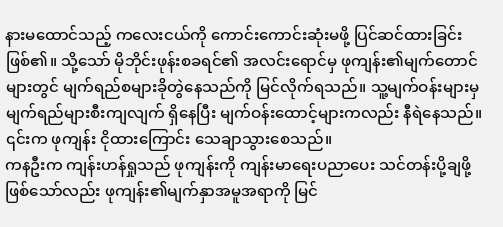နားမထောင်သည့် ကလေးငယ်ကို ကောင်းကောင်းဆုံးမဖို့ ပြင်ဆင်ထားခြင်းဖြစ်၏။ သို့သော် မိုဘိုင်းဖုန်းစခရင်၏ အလင်းရောင်မှ ဖုကျန်း၏မျက်တောင်များတွင် မျက်ရည်စများခိုတွဲနေသည်ကို မြင်လိုက်ရသည်။ သူ့မျက်ဝန်းများမှ မျက်ရည်များစီးကျလျက် ရှိနေပြီး မျက်ဝန်းထောင့်များကလည်း နီရဲနေသည်။ ၎င်းက ဖုကျန်း ငိုထားကြောင်း သေချာသွားစေသည်။
ကနဦးက ကျန်းဟန်ရှုသည် ဖုကျန်းကို ကျန်းမာရေးပညာပေး သင်တန်းပို့ချဖို့ဖြစ်သော်လည်း ဖုကျန်း၏မျက်နှာအမူအရာကို မြင်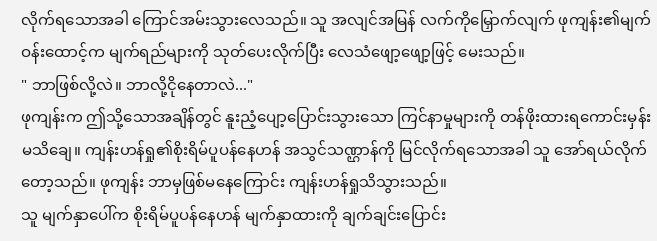လိုက်ရသောအခါ ကြောင်အမ်းသွားလေသည်။ သူ အလျင်အမြန် လက်ကိုမြှောက်လျက် ဖုကျန်း၏မျက်ဝန်းထောင့်က မျက်ရည်များကို သုတ်ပေးလိုက်ပြီး လေသံဖျော့ဖျော့ဖြင့် မေးသည်။
" ဘာဖြစ်လို့လဲ။ ဘာလို့ငိုနေတာလဲ..."
ဖုကျန်းက ဤသို့သောအချိန်တွင် နူးညံ့ပျော့ပြောင်းသွားသော ကြင်နာမှုများကို တန်ဖိုးထားရကောင်းမှန်း မသိချေ။ ကျန်းဟန်ရှု၏စိုးရိမ်ပူပန်နေဟန် အသွင်သဏ္ဌာန်ကို မြင်လိုက်ရသောအခါ သူ အော်ရယ်လိုက်တော့သည်။ ဖုကျန်း ဘာမှဖြစ်မနေကြောင်း ကျန်းဟန်ရှုသိသွားသည်။
သူ မျက်နှာပေါ်က စိုးရိမ်ပူပန်နေဟန် မျက်နှာထားကို ချက်ချင်းပြောင်း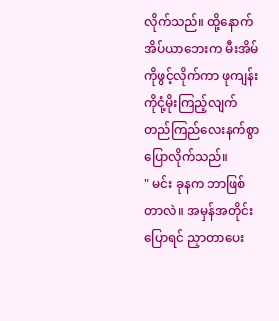လိုက်သည်။ ထို့နောက် အိပ်ယာဘေးက မီးအိမ်ကိုဖွင့်လိုက်ကာ ဖုကျန်းကိုငုံ့မိုးကြည့်လျက် တည်ကြည်လေးနက်စွာပြောလိုက်သည်။
" မင်း ခုနက ဘာဖြစ်တာလဲ။ အမှန်အတိုင်းပြောရင် ညှာတာပေး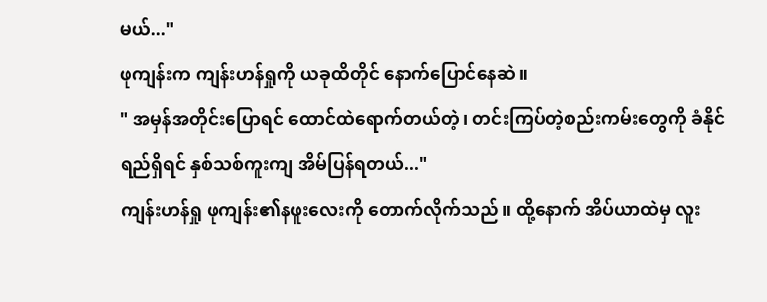မယ်..."
ဖုကျန်းက ကျန်းဟန်ရှုကို ယခုထိတိုင် နောက်ပြောင်နေဆဲ။
" အမှန်အတိုင်းပြောရင် ထောင်ထဲရောက်တယ်တဲ့၊ တင်းကြပ်တဲ့စည်းကမ်းတွေကို ခံနိုင်ရည်ရှိရင် နှစ်သစ်ကူးကျ အိမ်ပြန်ရတယ်..."
ကျန်းဟန်ရှု ဖုကျန်း၏နဖူးလေးကို တောက်လိုက်သည်။ ထို့နောက် အိပ်ယာထဲမှ လူး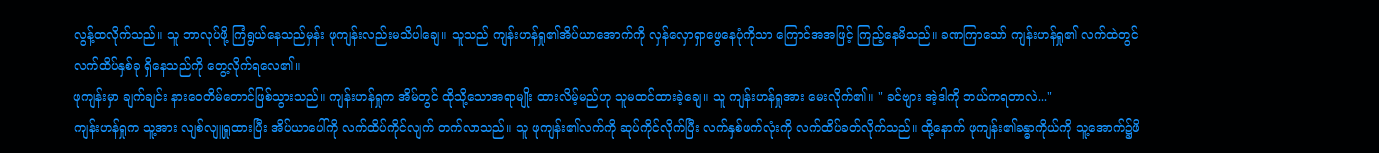လွန့်ထလိုက်သည်။ သူ ဘာလုပ်ဖို့ ကြံရွယ်နေသည်မှန်း ဖုကျန်းလည်းမသိပါချေ။ သူသည် ကျန်းဟန်ရှု၏အိပ်ယာအောက်ကို လှန်လှောရှာဖွေနေပုံကိုသာ ကြောင်အအဖြင့် ကြည့်နေမိသည်။ ခဏကြာသော် ကျန်းဟန်ရှု၏ လက်ထဲတွင် လက်ထိပ်နှစ်ခု ရှိနေသည်ကို တွေ့လိုက်ရလေ၏။
ဖုကျန်းမှာ ချက်ချင်း နားဝေတိမ်တောင်ဖြစ်သွားသည်။ ကျန်းဟန်ရှုက အိမ်တွင် ထိုသို့သောအရာမျိုး ထားလိမ့်မည်ဟု သူမထင်ထားခဲ့ချေ။ သူ ကျန်းဟန်ရှုအား မေးလိုက်၏။ " ခင်ဗျား အဲ့ဒါကို ဘယ်ကရတာလဲ..."
ကျန်းဟန်ရှုက သူ့အား လျစ်လျူရှုထားပြီး အိပ်ယာပေါ်ကို လက်ထိပ်ကိုင်လျက် တက်လာသည်။ သူ ဖုကျန်း၏လက်ကို ဆုပ်ကိုင်လိုက်ပြီး လက်နှစ်ဖက်လုံးကို လက်ထိပ်ခတ်လိုက်သည်။ ထို့နောက် ဖုကျန်း၏ခန္ဓာကိုယ်ကို သူ့အောက်၌ဖိ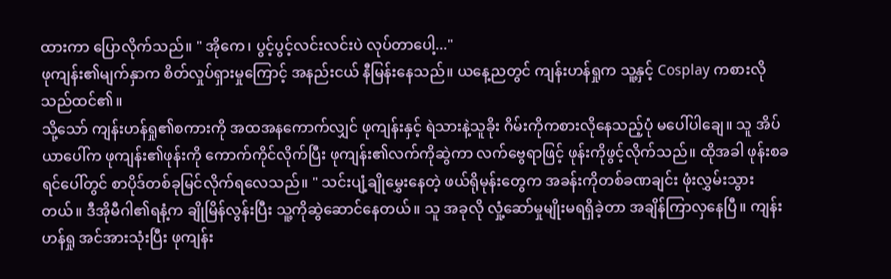ထားကာ ပြောလိုက်သည်။ " အိုကေ၊ ပွင့်ပွင့်လင်းလင်းပဲ လုပ်တာပေါ့..."
ဖုကျန်း၏မျက်နှာက စိတ်လှုပ်ရှားမှုကြောင့် အနည်းငယ် နီမြန်းနေသည်။ ယနေ့ညတွင် ကျန်းဟန်ရှုက သူ့နှင့် Cosplay ကစားလိုသည်ထင်၏။
သို့သော် ကျန်းဟန်ရှု၏စကားကို အထအနကောက်လျှင် ဖုကျန်းနှင့် ရဲသားနဲ့သူခိုး ဂိမ်းကိုကစားလိုနေသည့်ပုံ မပေါ်ပါချေ။ သူ အိပ်ယာပေါ်က ဖုကျန်း၏ဖုန်းကို ကောက်ကိုင်လိုက်ပြီး ဖုကျန်း၏လက်ကိုဆွဲကာ လက်ဗွေရာဖြင့် ဖုန်းကိုဖွင့်လိုက်သည်။ ထိုအခါ ဖုန်းစခရင်ပေါ်တွင် စာပိုဒ်တစ်ခုမြင်လိုက်ရလေသည်။ " သင်းပျံ့ချိုမွှေးနေတဲ့ ဖယ်ရိုမုန်းတွေက အခန်းကိုတစ်ခဏချင်း ဖုံးလွှမ်းသွားတယ်။ ဒီအိုမီဂါ၏ရနံ့က ချိုမြိန်လွန်းပြီး သူ့ကိုဆွဲဆောင်နေတယ်။ သူ အခုလို လှုံ့ဆော်မှုမျိုးမရရှိခဲ့တာ အချိန်ကြာလှနေပြီ။ ကျန်းဟန်ရှု အင်အားသုံးပြီး ဖုကျန်း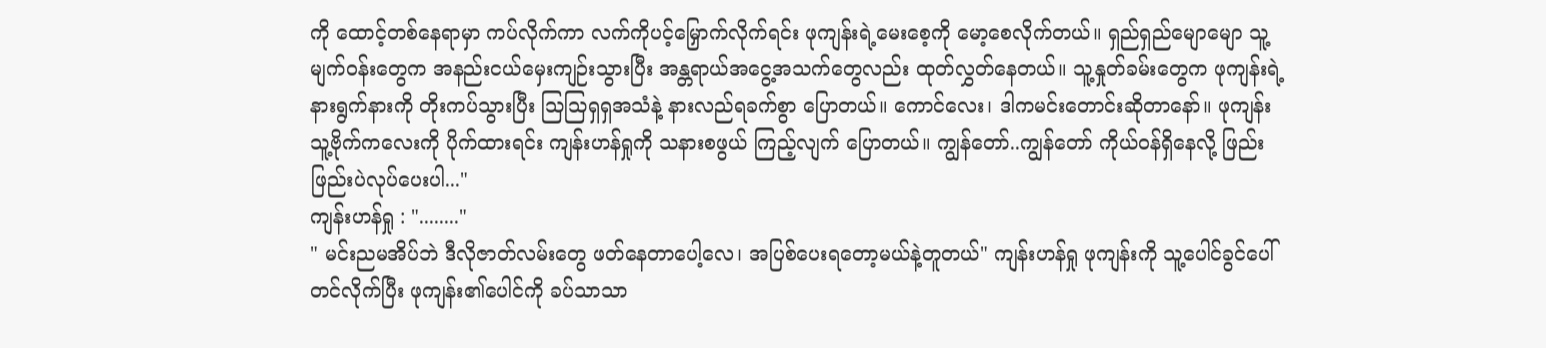ကို ထောင့်တစ်နေရာမှာ ကပ်လိုက်ကာ လက်ကိုပင့်မြှောက်လိုက်ရင်း ဖုကျန်းရဲ့မေးစေ့ကို မော့စေလိုက်တယ်။ ရှည်ရှည်မျောမျော သူ့မျက်ဝန်းတွေက အနည်းငယ်မှေးကျဉ်းသွားပြီး အန္တရာယ်အငွေ့အသက်တွေလည်း ထုတ်လွှတ်နေတယ်။ သူ့နှုတ်ခမ်းတွေက ဖုကျန်းရဲ့နားရွက်နားကို တိုးကပ်သွားပြီး သြသြရှရှအသံနဲ့ နားလည်ရခက်စွာ ပြောတယ်။ ကောင်လေး၊ ဒါကမင်းတောင်းဆိုတာနော်။ ဖုကျန်း သူ့ဗိုက်ကလေးကို ပိုက်ထားရင်း ကျန်းဟန်ရှုကို သနားစဖွယ် ကြည့်လျက် ပြောတယ်။ ကျွန်တော်..ကျွန်တော် ကိုယ်ဝန်ရှိနေလို့ ဖြည်းဖြည်းပဲလုပ်ပေးပါ..."
ကျန်းဟန်ရှု : "........"
" မင်းညမအိပ်ဘဲ ဒီလိုဇာတ်လမ်းတွေ ဖတ်နေတာပေါ့လေ၊ အပြစ်ပေးရတော့မယ်နဲ့တူတယ်" ကျန်းဟန်ရှု ဖုကျန်းကို သူ့ပေါင်ခွင်ပေါ်တင်လိုက်ပြီး ဖုကျန်း၏ပေါင်ကို ခပ်သာသာ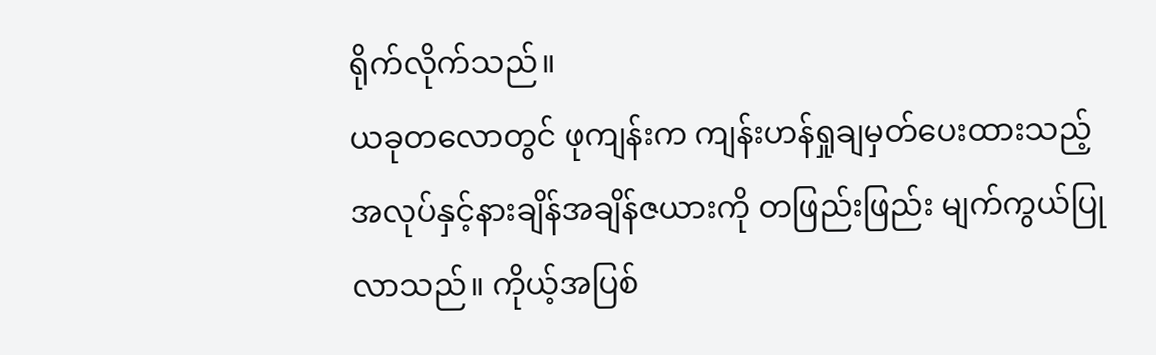ရိုက်လိုက်သည်။
ယခုတလောတွင် ဖုကျန်းက ကျန်းဟန်ရှုချမှတ်ပေးထားသည့် အလုပ်နှင့်နားချိန်အချိန်ဇယားကို တဖြည်းဖြည်း မျက်ကွယ်ပြုလာသည်။ ကိုယ့်အပြစ်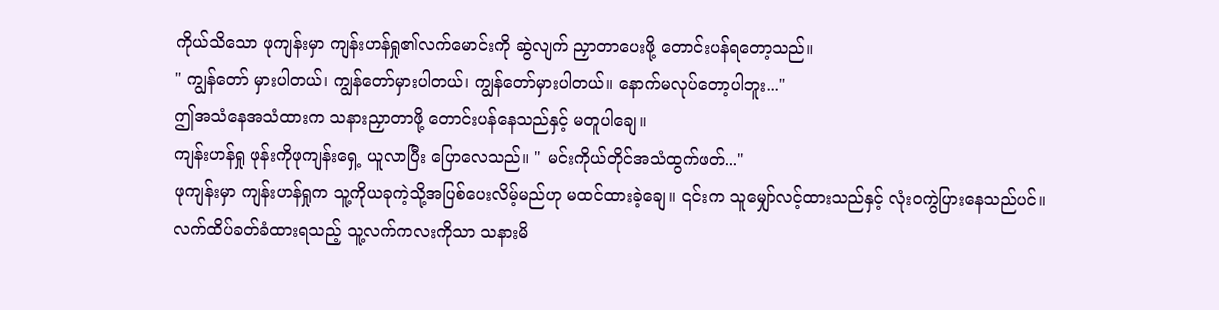ကိုယ်သိသော ဖုကျန်းမှာ ကျန်းဟန်ရှု၏လက်မောင်းကို ဆွဲလျက် ညှာတာပေးဖို့ တောင်းပန်ရတော့သည်။
" ကျွန်တော် မှားပါတယ်၊ ကျွန်တော်မှားပါတယ်၊ ကျွန်တော်မှားပါတယ်။ နောက်မလုပ်တော့ပါဘူး..."
ဤအသံနေအသံထားက သနားညှာတာဖို့ တောင်းပန်နေသည်နှင့် မတူပါချေ။
ကျန်းဟန်ရှု ဖုန်းကိုဖုကျန်းရှေ့ ယူလာပြီး ပြောလေသည်။ " မင်းကိုယ်တိုင်အသံထွက်ဖတ်..."
ဖုကျန်းမှာ ကျန်းဟန်ရှုက သူ့ကိုယခုကဲ့သို့အပြစ်ပေးလိမ့်မည်ဟု မထင်ထားခဲ့ချေ။ ၎င်းက သူမျှော်လင့်ထားသည်နှင့် လုံးဝကွဲပြားနေသည်ပင်။ လက်ထိပ်ခတ်ခံထားရသည့် သူ့လက်ကလးကိုသာ သနားမိ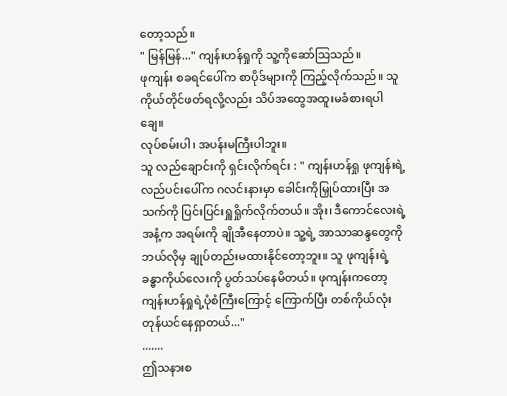တော့သည်။
" မြန်မြန်..." ကျန်းဟန်ရှုကို သူ့ကိုဆော်သြသည်။
ဖုကျန်း စခရင်ပေါ်က စာပိုဒ်များကို ကြည့်လိုက်သည်။ သူ ကိုယ်တိုင်ဖတ်ရလို့လည်း သိပ်အထွေအထူးမခံစားရပါချေ။
လုပ်စမ်းပါ၊ အပန်းမကြီးပါဘူး။
သူ လည်ချောင်းကို ရှင်းလိုက်ရင်း : " ကျန်းဟန်ရှု ဖုကျန်းရဲ့လည်ပင်းပေါ်က ဂလင်းနားမှာ ခေါင်းကိုမြှုပ်ထားပြီး အသက်ကို ပြင်းပြင်းရှူရှိုက်လိုက်တယ်။ အိုး၊ ဒီကောင်လေးရဲ့ အနံ့က အရမ်းကို ချိုအီနေတာပဲ။ သူ့ရဲ့ အာသာဆန္ဒတွေကို ဘယ်လိုမှ ချုပ်တည်းမထားနိုင်တော့ဘူး။ သူ ဖုကျန်းရဲ့ ခန္ဓာကိုယ်လေးကို ပွတ်သပ်နေမိတယ်။ ဖုကျန်းကတော့ ကျန်းဟန်ရှုရဲ့ပုံစံကြီးကြောင့် ကြောက်ပြီး တစ်ကိုယ်လုံးတုန်ယင်နေရှာတယ်..."
.......
ဤသနားစ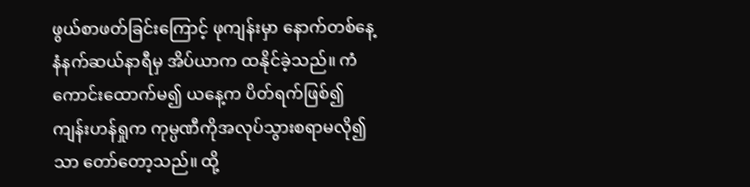ဖွယ်စာဖတ်ခြင်းကြောင့် ဖုကျန်းမှာ နောက်တစ်နေ့ နံနက်ဆယ်နာရီမှ အိပ်ယာက ထနိုင်ခဲ့သည်။ ကံကောင်းထောက်မ၍ ယနေ့က ပိတ်ရက်ဖြစ်၍ ကျန်းဟန်ရှုက ကုမ္ပဏီကိုအလုပ်သွားစရာမလို၍သာ တော်တော့သည်။ ထို့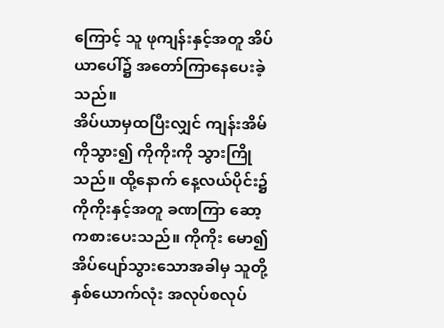ကြောင့် သူ ဖုကျန်းနှင့်အတူ အိပ်ယာပေါ်၌ အတော်ကြာနေပေးခဲ့သည်။
အိပ်ယာမှထပြီးလျှင် ကျန်းအိမ်ကိုသွား၍ ကိုကိုးကို သွားကြိုသည်။ ထို့နောက် နေ့လယ်ပိုင်း၌ ကိုကိုးနှင့်အတူ ခဏကြာ ဆော့ကစားပေးသည်။ ကိုကိုး မော၍အိပ်ပျော်သွားသောအခါမှ သူတို့နှစ်ယောက်လုံး အလုပ်စလုပ်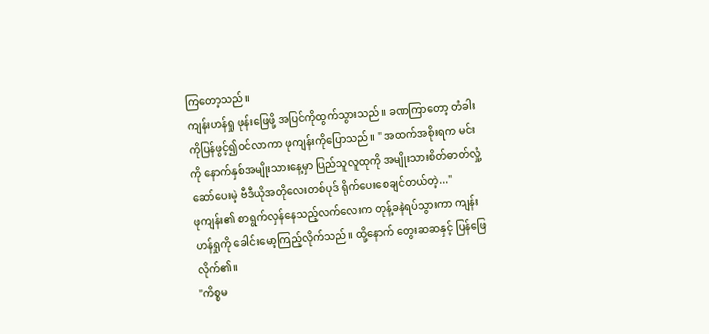ကြတော့သည်။
ကျန်းဟန်ရှု ဖုန်းဖြေဖို့ အပြင်ကိုထွက်သွားသည်။ ခဏကြာတော့ တံခါးကိုပြန်ဖွင့်၍ဝင်လာကာ ဖုကျန်းကိုပြောသည်။ " အထက်အစိုးရက မင်းကို နောက်နှစ်အမျိုးသားနေ့မှာ ပြည်သူလူထုကို အမျိုးသားစိတ်ဓာတ်လှုံ့ဆော်ပေးမဲ့ ဗီဒီယိုအတိုလေးတစ်ပုဒ် ရိုက်ပေးစေချင်တယ်တဲ့..."
ဖုကျန်း၏ စာရွက်လှန်နေသည့်လက်လေးက တုန့်ခနဲရပ်သွားကာ ကျန်းဟန်ရှုကို ခေါင်းမော့ကြည့်လိုက်သည်။ ထို့နောက် တွေးဆဆနှင့် ပြန်ဖြေလိုက်၏။
"ကိစ္စမ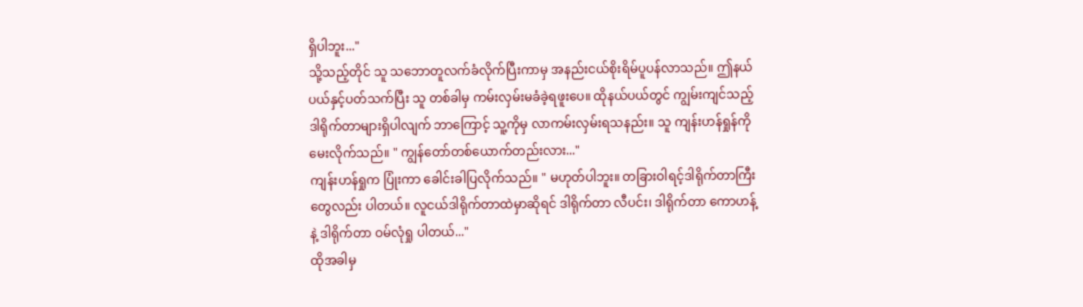ရှိပါဘူး..."
သို့သည့်တိုင် သူ သဘောတူလက်ခံလိုက်ပြီးကာမှ အနည်းငယ်စိုးရိမ်ပူပန်လာသည်။ ဤနယ်ပယ်နှင့်ပတ်သက်ပြီး သူ တစ်ခါမှ ကမ်းလှမ်းမခံခဲ့ရဖူးပေ။ ထိုနယ်ပယ်တွင် ကျွမ်းကျင်သည့်ဒါရိုက်တာများရှိပါလျက် ဘာကြောင့် သူ့ကိုမှ လာကမ်းလှမ်းရသနည်း။ သူ ကျန်းဟန်ရှုန်ကို မေးလိုက်သည်။ " ကျွန်တော်တစ်ယောက်တည်းလား..."
ကျန်းဟန်ရှုက ပြုံးကာ ခေါင်းခါပြလိုက်သည်။ " မဟုတ်ပါဘူး။ တခြားဝါရင့်ဒါရိုက်တာကြီးတွေလည်း ပါတယ်။ လူငယ်ဒါရိုက်တာထဲမှာဆိုရင် ဒါရိုက်တာ လီပင်း၊ ဒါရိုက်တာ ကောဟန့်နဲ့ ဒါရိုက်တာ ဝမ်လုံရှု ပါတယ်..."
ထိုအခါမှ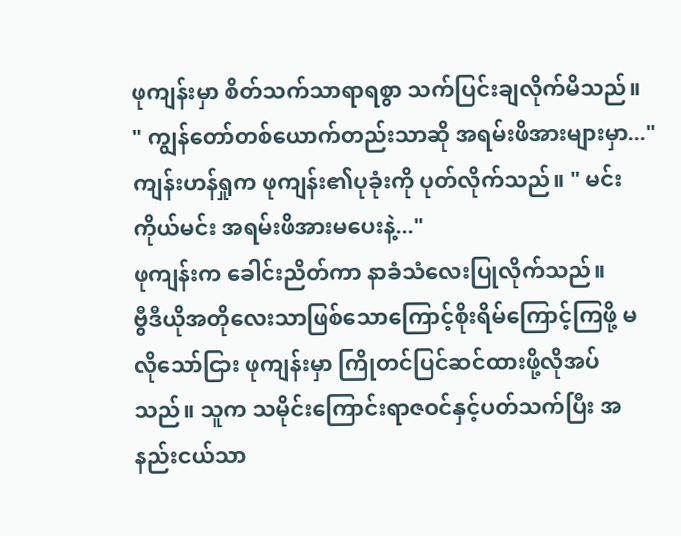ဖုကျန်းမှာ စိတ်သက်သာရာရစွာ သက်ပြင်းချလိုက်မိသည်။
" ကျွန်တော်တစ်ယောက်တည်းသာဆို အရမ်းဖိအားများမှာ..."
ကျန်းဟန်ရှုက ဖုကျန်း၏ပုခုံးကို ပုတ်လိုက်သည်။ " မင်းကိုယ်မင်း အရမ်းဖိအားမပေးနဲ့..."
ဖုကျန်းက ခေါင်းညိတ်ကာ နာခံသံလေးပြုလိုက်သည်။
ဗွီဒီယိုအတိုလေးသာဖြစ်သောကြောင့်စိုးရိမ်ကြောင့်ကြဖို့ မလိုသော်ငြား ဖုကျန်းမှာ ကြိုတင်ပြင်ဆင်ထားဖို့လိုအပ်သည်။ သူက သမိုင်းကြောင်းရာဇဝင်နှင့်ပတ်သက်ပြီး အနည်းငယ်သာ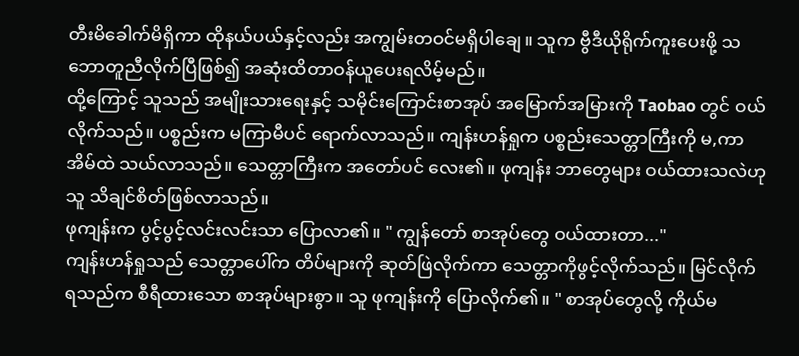တီးမိခေါက်မိရှိကာ ထိုနယ်ပယ်နှင့်လည်း အကျွမ်းတဝင်မရှိပါချေ။ သူက ဗွီဒီယိုရိုက်ကူးပေးဖို့ သဘောတူညီလိုက်ပြီဖြစ်၍ အဆုံးထိတာဝန်ယူပေးရလိမ့်မည်။
ထို့ကြောင့် သူသည် အမျိုးသားရေးနှင့် သမိုင်းကြောင်းစာအုပ် အမြောက်အမြားကို Taobao တွင် ဝယ်လိုက်သည်။ ပစ္စည်းက မကြာမီပင် ရောက်လာသည်။ ကျန်းဟန်ရှုက ပစ္စည်းသေတ္တာကြီးကို မ,ကာ အိမ်ထဲ သယ်လာသည်။ သေတ္တာကြီးက အတော်ပင် လေး၏။ ဖုကျန်း ဘာတွေများ ဝယ်ထားသလဲဟု သူ သိချင်စိတ်ဖြစ်လာသည်။
ဖုကျန်းက ပွင့်ပွင့်လင်းလင်းသာ ပြောလာ၏။ " ကျွန်တော် စာအုပ်တွေ ဝယ်ထားတာ..."
ကျန်းဟန်ရှုသည် သေတ္တာပေါ်က တိပ်များကို ဆုတ်ဖြဲလိုက်ကာ သေတ္တာကိုဖွင့်လိုက်သည်။ မြင်လိုက်ရသည်က စီရီထားသော စာအုပ်များစွာ။ သူ ဖုကျန်းကို ပြောလိုက်၏။ " စာအုပ်တွေလို့ ကိုယ်မ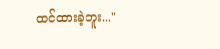ထင်ထားခဲ့ဘူး..."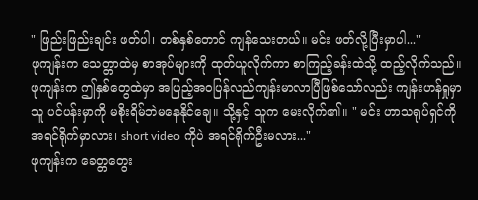" ဖြည်းဖြည်းချင်း ဖတ်ပါ၊ တစ်နှစ်တောင် ကျန်သေးတယ်။ မင်း ဖတ်လို့ပြီးမှာပါ..."
ဖုကျန်းက သေတ္တာထဲမှ စာအုပ်များကို ထုတ်ယူလိုက်ကာ စာကြည့်ခန်းထဲသို့ ထည့်လိုက်သည်။
ဖုကျန်းက ဤနှစ်တွေထဲမှာ အပြည့်အဝပြန်လည်ကျန်းမာလာပြီဖြစ်သော်လည်း ကျန်းဟန်ရှုမှာ သူ ပင်ပန်းမှာကို မစိုးရိမ်ဘဲမနေနိုင်ချေ။ သို့နှင့် သူက မေးလိုက်၏။ " မင်း ဟာသရုပ်ရှင်ကို အရင်ရိုက်မှာလား၊ short video ကိုပဲ အရင်ရိုက်ဦးမလား..."
ဖုကျန်းက ခေတ္တတွေး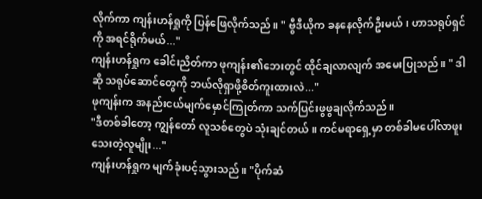လိုက်ကာ ကျန်းဟန်ရှုကို ပြန်ဖြေလိုက်သည်။ " ဗွီဒီယိုက ခနနေလိုက်ဦးမယ်၊ ဟာသရုပ်ရှင်ကို အရင်ရိုက်မယ်..."
ကျန်းဟန်ရှုက ခေါင်းညိတ်ကာ ဖုကျန်း၏ဘေးတွင် ထိုင်ချလာလျက် အမေးပြုသည်။ " ဒါဆို သရုပ်ဆောင်တွေကို ဘယ်လိုရှာဖို့စိတ်ကူးထားလဲ..."
ဖုကျန်းက အနည်းငယ်မျက်မှောင်ကြုတ်ကာ သက်ပြင်းဖွဖွချလိုက်သည်။
"ဒီတစ်ခါတော့ ကျွန်တော် လူသစ်တွေပဲ သုံးချင်တယ်။ ကင်မရာရှေ့မှာ တစ်ခါမပေါ်လာဖူးသေးတဲ့လူမျိုး..."
ကျန်းဟန်ရှုက မျက်ခုံးပင့်သွားသည်။ "ပိုက်ဆံ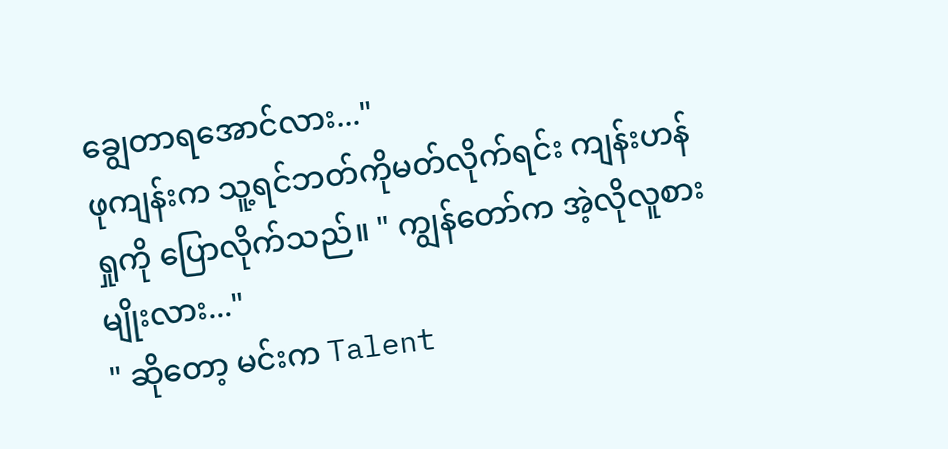ချွေတာရအောင်လား..."
ဖုကျန်းက သူ့ရင်ဘတ်ကိုမတ်လိုက်ရင်း ကျန်းဟန်ရှုကို ပြောလိုက်သည်။ " ကျွန်တော်က အဲ့လိုလူစားမျိုးလား..."
" ဆိုတော့ မင်းက Talent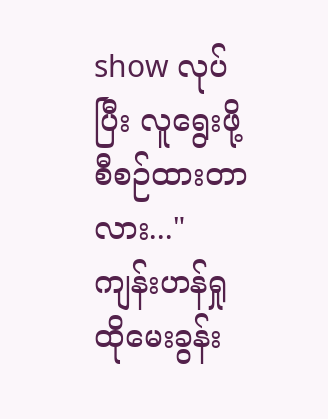show လုပ်ပြီး လူရွေးဖို့စီစဉ်ထားတာလား..."
ကျန်းဟန်ရှု ထိုမေးခွန်း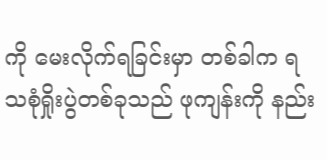ကို မေးလိုက်ရခြင်းမှာ တစ်ခါက ရသစုံရှိုးပွဲတစ်ခုသည် ဖုကျန်းကို နည်း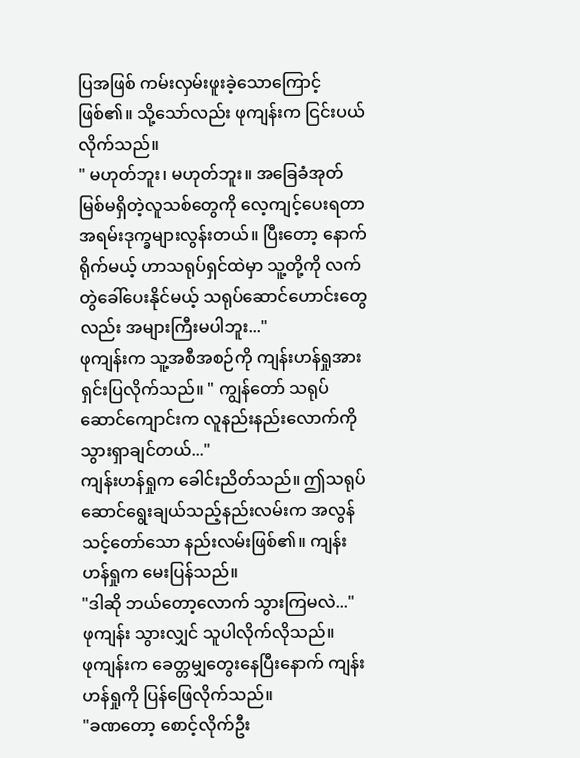ပြအဖြစ် ကမ်းလှမ်းဖူးခဲ့သောကြောင့်ဖြစ်၏။ သို့သော်လည်း ဖုကျန်းက ငြင်းပယ်လိုက်သည်။
" မဟုတ်ဘူး၊ မဟုတ်ဘူး။ အခြေခံအုတ်မြစ်မရှိတဲ့လူသစ်တွေကို လေ့ကျင့်ပေးရတာ အရမ်းဒုက္ခများလွန်းတယ်။ ပြီးတော့ နောက်ရိုက်မယ့် ဟာသရုပ်ရှင်ထဲမှာ သူ့တို့ကို လက်တွဲခေါ်ပေးနိုင်မယ့် သရုပ်ဆောင်ဟောင်းတွေလည်း အများကြီးမပါဘူး..."
ဖုကျန်းက သူ့အစီအစဉ်ကို ကျန်းဟန်ရှုအား ရှင်းပြလိုက်သည်။ " ကျွန်တော် သရုပ်ဆောင်ကျောင်းက လူနည်းနည်းလောက်ကို သွားရှာချင်တယ်..."
ကျန်းဟန်ရှုက ခေါင်းညိတ်သည်။ ဤသရုပ်ဆောင်ရွေးချယ်သည့်နည်းလမ်းက အလွန်သင့်တော်သော နည်းလမ်းဖြစ်၏။ ကျန်းဟန်ရှုက မေးပြန်သည်။
"ဒါဆို ဘယ်တော့လောက် သွားကြမလဲ..."
ဖုကျန်း သွားလျှင် သူပါလိုက်လိုသည်။
ဖုကျန်းက ခေတ္တမျှတွေးနေပြီးနောက် ကျန်းဟန်ရှုကို ပြန်ဖြေလိုက်သည်။
"ခဏတော့ စောင့်လိုက်ဦး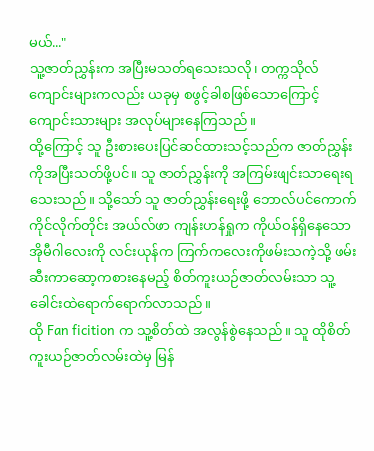မယ်..."
သူ့ဇာတ်ညွှန်းက အပြီးမသတ်ရသေးသလို၊ တက္ကသိုလ်ကျောင်းများကလည်း ယခုမှ စဖွင့်ခါစဖြစ်သောကြောင့် ကျောင်းသားများ အလုပ်များနေကြသည်။
ထို့ကြောင့် သူ ဦးစားပေးပြင်ဆင်ထားသင့်သည်က ဇာတ်ညွှန်းကိုအပြီးသတ်ဖို့ပင်။ သူ ဇာတ်ညွှန်းကို အကြမ်းဖျင်းသာရေးရသေးသည်။ သို့သော် သူ ဇာတ်ညွှန်းရေးဖို့ ဘောလ်ပင်ကောက်ကိုင်လိုက်တိုင်း အယ်လ်ဖာ ကျန်းဟန်ရှုက ကိုယ်ဝန်ရှိနေသော အိုမီဂါလေးကို လင်းယုန်က ကြက်ကလေးကိုဖမ်းသကဲ့သို့ ဖမ်းဆီးကာဆော့ကစားနေမည့် စိတ်ကူးယဉ်ဇာတ်လမ်းသာ သူ့ခေါင်းထဲရောက်ရောက်လာသည်။
ထို Fan ficition က သူ့စိတ်ထဲ အလွန်စွဲနေသည်။ သူ ထိုစိတ်ကူးယဉ်ဇာတ်လမ်းထဲမှ မြန်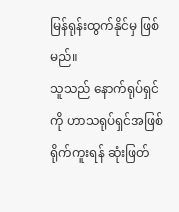မြန်ရုန်းထွက်နိုင်မှ ဖြစ်မည်။
သူသည် နောက်ရုပ်ရှင်ကို ဟာသရုပ်ရှင်အဖြစ်ရိုက်ကူးရန် ဆုံးဖြတ်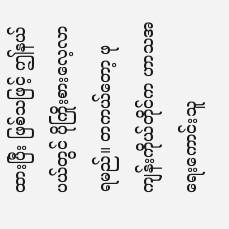ထားပြီး ဖြစ်သဖြင့် ဤနယ်ပယ်တွင် ပိုကြိုးစားလေ့လာရမည်။ တကယ်တော့ ဖုကျန်းကိုယ်တိုင်က ဟာသအရေးကောင်းသူ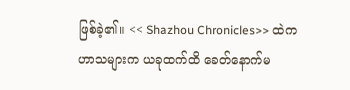ဖြစ်ခဲ့၏။ << Shazhou Chronicles>> ထဲက ဟာသများက ယခုထက်ထိ ခေတ်နောက်မ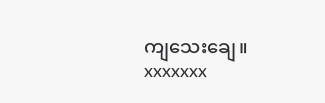ကျသေးချေ။
xxxxxxx